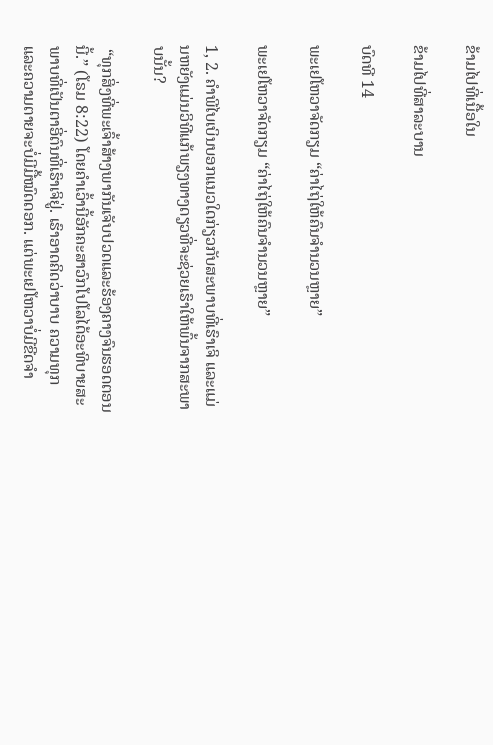ຂ້າມໄປທີ່ເນື້ອໃນ

ຂ້າມໄປທີ່ສາລະບານ

ບົດທີ 14

ພະເຢໂຫວາຈັດກຽມ “ຄ່າໄຖ່ໃຫ້ຄົນຈຳນວນຫຼາຍ”

ພະເຢໂຫວາຈັດກຽມ “ຄ່າໄຖ່ໃຫ້ຄົນຈຳນວນຫຼາຍ”

1, 2. ຄຳພີໄບເບິນບອກແນວໃດກ່ຽວກັບສະພາບທີ່ເຮົາເຈິ ແລະແມ່ນຫຍັງແມ່ນວິທີແກ້ພຽງທາງດຽວທີ່ຈະຊ່ວຍເຮົາໃຫ້ພົ້ນຈາກສະພາບນັ້ນ?

 “ທຸກສິ່ງທີ່ພະເຈົ້າສ້າງພາກັນເຈັບປວດແລະຮ້ອງຄາງຈົນຮອດຕອນນີ້.” (ໂຣມ 8:22) ໂດຍຄຳເວົ້ານີ້ອັກຄະສາວົກໂປໂລໄດ້ອະທິບາຍສະພາບທີ່ເປັນຕາອີ່ຕົນທີ່ເຮົາເຈິຢູ່. ເຮົາອາດຄິດວ່າບາບ ຄວາມທຸກ ແລະຄວາມຕາຍຈະບໍ່ມີມື້ໝົດດອກ. ແຕ່ພະເຢໂຫວາບໍ່ມີຂີດຈຳ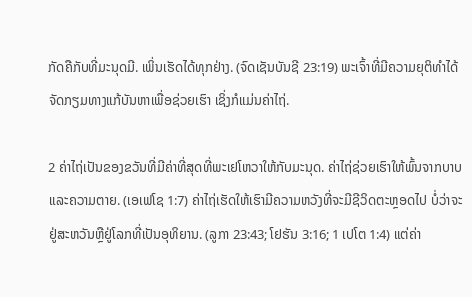ກັດຄືກັບທີ່ມະນຸດມີ. ເພິ່ນເຮັດໄດ້ທຸກຢ່າງ. (ຈົດເຊັນບັນຊີ 23:19) ພະເຈົ້າທີ່ມີຄວາມຍຸຕິທຳໄດ້ຈັດກຽມທາງແກ້ບັນຫາເພື່ອຊ່ວຍເຮົາ ເຊິ່ງກໍແມ່ນຄ່າໄຖ່.

2 ຄ່າໄຖ່ເປັນຂອງຂວັນທີ່ມີຄ່າທີ່ສຸດທີ່ພະເຢໂຫວາໃຫ້ກັບມະນຸດ. ຄ່າໄຖ່ຊ່ວຍເຮົາໃຫ້ພົ້ນຈາກບາບແລະຄວາມຕາຍ. (ເອເຟໂຊ 1:7) ຄ່າໄຖ່ເຮັດໃຫ້ເຮົາມີຄວາມຫວັງທີ່ຈະມີຊີວິດຕະຫຼອດໄປ ບໍ່ວ່າຈະຢູ່ສະຫວັນຫຼືຢູ່ໂລກທີ່ເປັນອຸທິຍານ. (ລູກາ 23:43; ໂຢຮັນ 3:16; 1 ເປໂຕ 1:4) ແຕ່ຄ່າ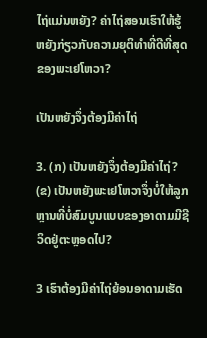ໄຖ່ແມ່ນຫຍັງ? ຄ່າໄຖ່ສອນເຮົາໃຫ້ຮູ້ຫຍັງກ່ຽວກັບຄວາມຍຸຕິທຳທີ່ດີທີ່ສຸດຂອງພະເຢໂຫວາ?

ເປັນຫຍັງຈຶ່ງຕ້ອງມີຄ່າໄຖ່

3. (ກ) ເປັນຫຍັງຈຶ່ງຕ້ອງມີຄ່າໄຖ່? (ຂ) ເປັນຫຍັງພະເຢໂຫວາຈຶ່ງບໍ່ໃຫ້ລູກຫຼານທີ່ບໍ່ສົມບູນແບບຂອງອາດາມມີຊີວິດຢູ່ຕະຫຼອດໄປ?

3 ເຮົາຕ້ອງມີຄ່າໄຖ່ຍ້ອນອາດາມເຮັດ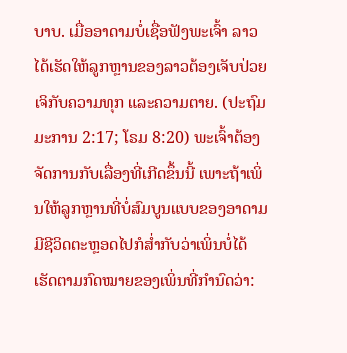ບາບ. ເມື່ອອາດາມບໍ່ເຊື່ອຟັງພະເຈົ້າ ລາວໄດ້ເຮັດໃຫ້ລູກຫຼານຂອງລາວຕ້ອງເຈັບປ່ວຍ ເຈິກັບຄວາມທຸກ ແລະຄວາມຕາຍ. (ປະຖົມມະການ 2:17; ໂຣມ 8:20) ພະເຈົ້າຕ້ອງຈັດການກັບເລື່ອງທີ່ເກີດຂຶ້ນນີ້ ເພາະຖ້າເພິ່ນໃຫ້ລູກຫຼານທີ່ບໍ່ສົມບູນແບບຂອງອາດາມມີຊີວິດຕະຫຼອດໄປກໍສ່ຳກັບວ່າເພິ່ນບໍ່ໄດ້ເຮັດຕາມກົດໝາຍຂອງເພິ່ນທີ່ກຳນົດວ່າ: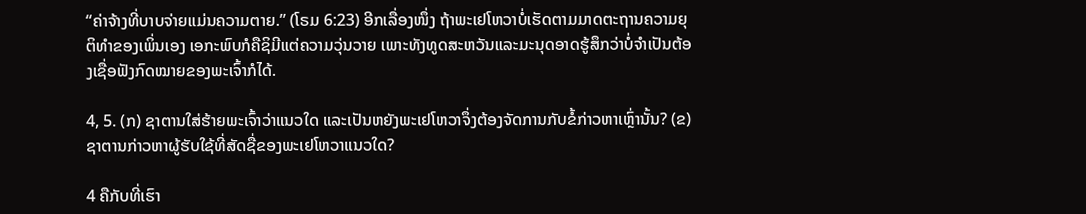“ຄ່າຈ້າງທີ່ບາບຈ່າຍແມ່ນຄວາມຕາຍ.” (ໂຣມ 6:23) ອີກເລື່ອງໜຶ່ງ ຖ້າພະເຢໂຫວາບໍ່ເຮັດຕາມມາດຕະຖານຄວາມຍຸຕິທຳຂອງເພິ່ນເອງ ເອກະພົບກໍຄືຊິມີແຕ່ຄວາມວຸ່ນວາຍ ເພາະທັງທູດສະຫວັນແລະມະນຸດອາດຮູ້ສຶກວ່າບໍ່ຈຳເປັນຕ້ອງເຊື່ອຟັງກົດໝາຍຂອງພະເຈົ້າກໍໄດ້.

4, 5. (ກ) ຊາຕານໃສ່ຮ້າຍພະເຈົ້າວ່າແນວໃດ ແລະເປັນຫຍັງພະເຢໂຫວາຈຶ່ງຕ້ອງຈັດການກັບຂໍ້ກ່າວຫາເຫຼົ່ານັ້ນ? (ຂ) ຊາຕານກ່າວຫາຜູ້ຮັບໃຊ້ທີ່ສັດຊື່ຂອງພະເຢໂຫວາແນວໃດ?

4 ຄືກັບທີ່ເຮົາ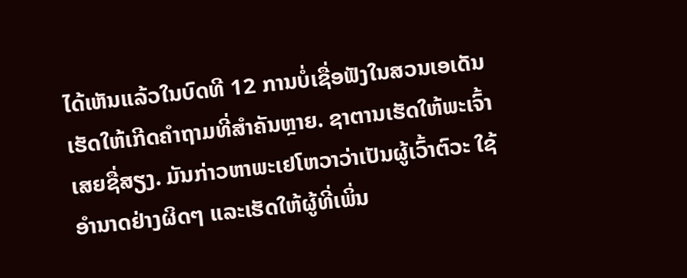ໄດ້ເຫັນແລ້ວໃນບົດທີ 12 ການບໍ່ເຊື່ອຟັງໃນສວນເອເດັນເຮັດໃຫ້ເກີດຄຳຖາມທີ່ສຳຄັນຫຼາຍ. ຊາຕານເຮັດໃຫ້ພະເຈົ້າເສຍຊື່ສຽງ. ມັນກ່າວຫາພະເຢໂຫວາວ່າເປັນຜູ້ເວົ້າຕົວະ ໃຊ້ອຳນາດຢ່າງຜິດໆ ແລະເຮັດໃຫ້ຜູ້ທີ່ເພິ່ນ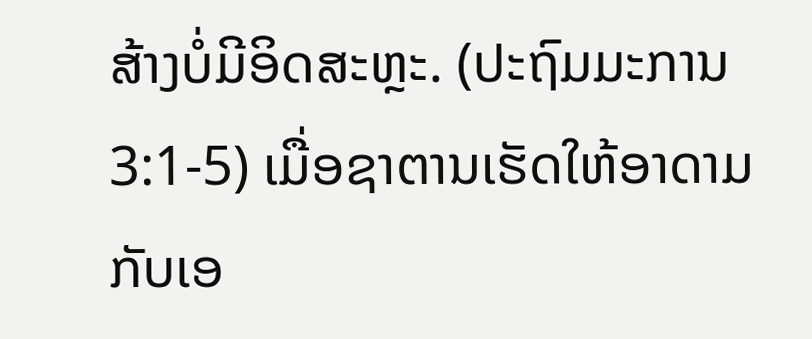ສ້າງບໍ່ມີອິດສະຫຼະ. (ປະຖົມມະການ 3:1-5) ເມື່ອຊາຕານເຮັດໃຫ້ອາດາມກັບເອ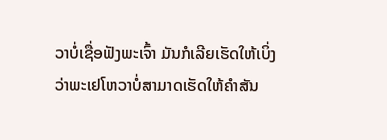ວາບໍ່ເຊື່ອຟັງພະເຈົ້າ ມັນກໍເລີຍເຮັດໃຫ້ເບິ່ງວ່າພະເຢໂຫວາບໍ່ສາມາດເຮັດໃຫ້ຄຳສັນ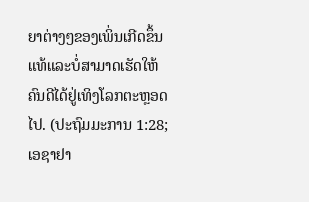ຍາຕ່າງໆຂອງເພິ່ນເກີດຂຶ້ນແທ້ແລະບໍ່ສາມາດເຮັດໃຫ້ຄົນດີໄດ້ຢູ່ເທິງໂລກຕະຫຼອດໄປ. (ປະຖົມມະການ 1:28; ເອຊາຢາ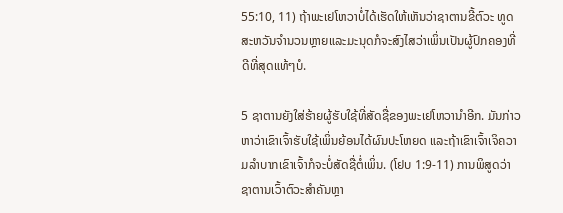55:10, 11) ຖ້າພະເຢໂຫວາບໍ່ໄດ້ເຮັດໃຫ້ເຫັນວ່າຊາຕານຂີ້ຕົວະ ທູດສະຫວັນຈຳນວນຫຼາຍແລະມະນຸດກໍຈະສົງໄສວ່າເພິ່ນເປັນຜູ້ປົກຄອງທີ່ດີທີ່ສຸດແທ້ໆບໍ.

5 ຊາຕານຍັງໃສ່ຮ້າຍຜູ້ຮັບໃຊ້ທີ່ສັດຊື່ຂອງພະເຢໂຫວານຳອີກ. ມັນກ່າວຫາວ່າເຂົາເຈົ້າຮັບໃຊ້ເພິ່ນຍ້ອນໄດ້ຜົນປະໂຫຍດ ແລະຖ້າເຂົາເຈົ້າເຈິຄວາມລຳບາກເຂົາເຈົ້າກໍຈະບໍ່ສັດຊື່ຕໍ່ເພິ່ນ. (ໂຢບ 1:9-11) ການພິສູດວ່າຊາຕານເວົ້າຕົວະສຳຄັນຫຼາ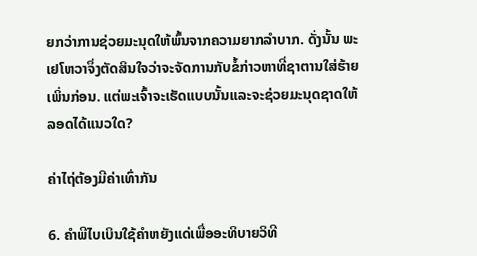ຍກວ່າການຊ່ວຍມະນຸດໃຫ້ພົ້ນຈາກຄວາມຍາກລຳບາກ. ດັ່ງນັ້ນ ພະເຢໂຫວາຈຶ່ງຕັດສິນໃຈວ່າຈະຈັດການກັບຂໍ້ກ່າວຫາທີ່ຊາຕານໃສ່ຮ້າຍເພິ່ນກ່ອນ. ແຕ່ພະເຈົ້າຈະເຮັດແບບນັ້ນແລະຈະຊ່ວຍມະນຸດຊາດໃຫ້ລອດໄດ້ແນວໃດ?

ຄ່າໄຖ່ຕ້ອງມີຄ່າເທົ່າກັນ

6. ຄຳພີໄບເບິນໃຊ້ຄຳຫຍັງແດ່ເພື່ອອະທິບາຍວິທີ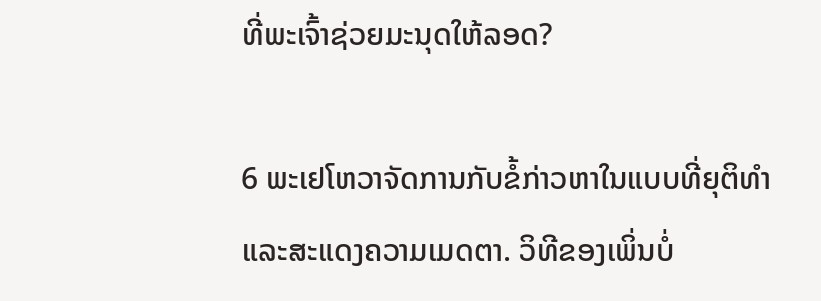ທີ່ພະເຈົ້າຊ່ວຍມະນຸດໃຫ້ລອດ?

6 ພະເຢໂຫວາຈັດການກັບຂໍ້ກ່າວຫາໃນແບບທີ່ຍຸຕິທຳແລະສະແດງຄວາມເມດຕາ. ວິທີຂອງເພິ່ນບໍ່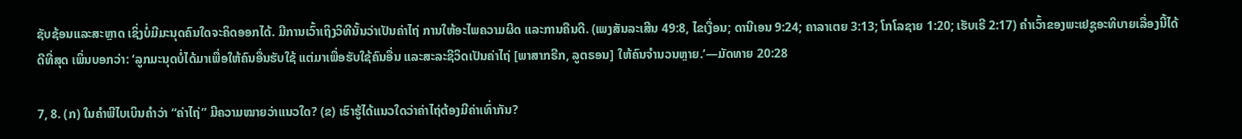ຊັບຊ້ອນແລະສະຫຼາດ ເຊິ່ງບໍ່ມີມະນຸດຄົນໃດຈະຄິດອອກໄດ້. ມີການເວົ້າເຖິງວິທີນັ້ນວ່າເປັນຄ່າໄຖ່ ການໃຫ້ອະໄພຄວາມຜິດ ແລະການຄືນດີ. (ເພງສັນລະເສີນ 49:8, ໄຂເງື່ອນ; ດານີເອນ 9:24; ຄາລາເຕຍ 3:13; ໂກໂລຊາຍ 1:20; ເຮັບເຣີ 2:17) ຄຳເວົ້າຂອງພະເຢຊູອະທິບາຍເລື່ອງນີ້ໄດ້ດີທີ່ສຸດ ເພິ່ນບອກວ່າ: ‘ລູກມະນຸດບໍ່ໄດ້ມາເພື່ອໃຫ້ຄົນອື່ນຮັບໃຊ້ ແຕ່ມາເພື່ອຮັບໃຊ້ຄົນອື່ນ ແລະສະລະຊີວິດເປັນຄ່າໄຖ່ [ພາສາກຣີກ, ລູຕຣອນ] ໃຫ້ຄົນຈຳນວນຫຼາຍ.’—ມັດທາຍ 20:28

7, 8. (ກ) ໃນຄຳພີໄບເບິນຄຳວ່າ “ຄ່າໄຖ່” ມີຄວາມໝາຍວ່າແນວໃດ? (ຂ) ເຮົາຮູ້ໄດ້ແນວໃດວ່າຄ່າໄຖ່ຕ້ອງມີຄ່າເທົ່າກັນ?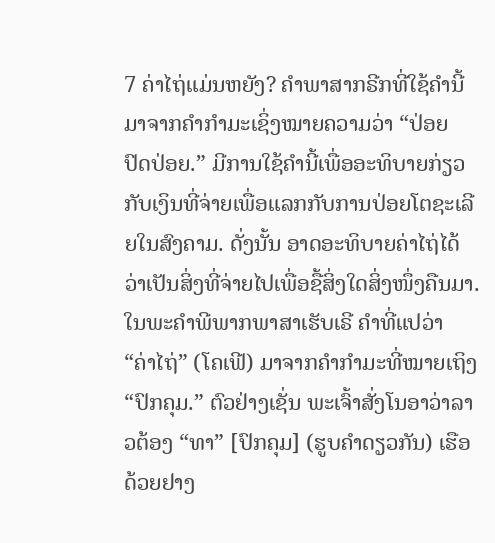7 ຄ່າໄຖ່ແມ່ນຫຍັງ? ຄຳພາສາກຣີກທີ່ໃຊ້ຄຳນີ້ມາຈາກຄຳກຳມະເຊິ່ງໝາຍຄວາມວ່າ “ປ່ອຍ ປົດປ່ອຍ.” ມີການໃຊ້ຄຳນີ້ເພື່ອອະທິບາຍກ່ຽວກັບເງິນທີ່ຈ່າຍເພື່ອແລກກັບການປ່ອຍໂຕຊະເລີຍໃນສົງຄາມ. ດັ່ງນັ້ນ ອາດອະທິບາຍຄ່າໄຖ່ໄດ້ວ່າເປັນສິ່ງທີ່ຈ່າຍໄປເພື່ອຊື້ສິ່ງໃດສິ່ງໜຶ່ງຄືນມາ. ໃນພະຄຳພີພາກພາສາເຮັບເຣີ ຄຳທີ່ແປວ່າ “ຄ່າໄຖ່” (ໂຄເຟີ) ມາຈາກຄຳກຳມະທີ່ໝາຍເຖິງ “ປົກຄຸມ.” ຕົວຢ່າງເຊັ່ນ ພະເຈົ້າສັ່ງໂນອາວ່າລາວຕ້ອງ “ທາ” [ປົກຄຸມ] (ຮູບຄຳດຽວກັນ) ເຮືອດ້ວຍຢາງ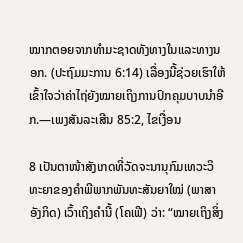ໝາກຕອຍຈາກທຳມະຊາດທັງທາງໃນແລະທາງນອກ. (ປະຖົມມະການ 6:14) ເລື່ອງນີ້ຊ່ວຍເຮົາໃຫ້ເຂົ້າໃຈວ່າຄ່າໄຖ່ຍັງໝາຍເຖິງການປົກຄຸມບາບນຳອີກ.—ເພງສັນລະເສີນ 85:2, ໄຂເງື່ອນ

8 ເປັນຕາໜ້າສັງເກດທີ່ວັດຈະນານຸກົມເທວະວິທະຍາຂອງຄຳພີພາກພັນທະສັນຍາໃໝ່ (ພາສາອັງກິດ) ເວົ້າເຖິງຄຳນີ້ (ໂຄເຟີ) ວ່າ: “ໝາຍເຖິງສິ່ງ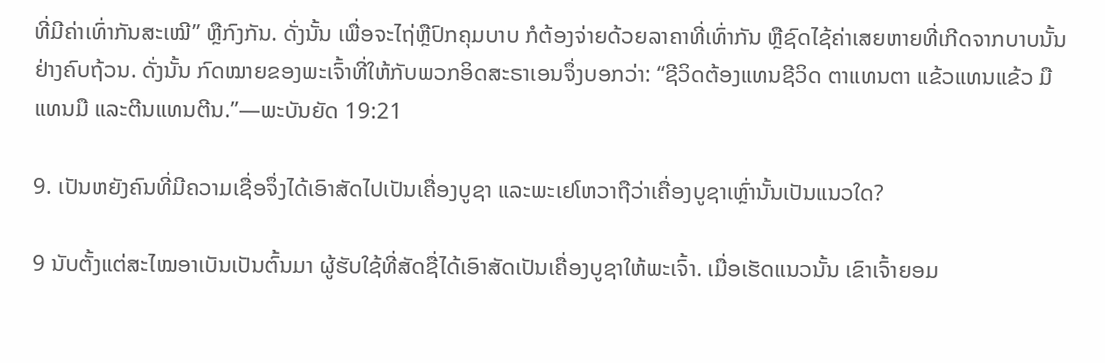ທີ່ມີຄ່າເທົ່າກັນສະເໝີ” ຫຼືກົງກັນ. ດັ່ງນັ້ນ ເພື່ອຈະໄຖ່ຫຼືປົກຄຸມບາບ ກໍຕ້ອງຈ່າຍດ້ວຍລາຄາທີ່ເທົ່າກັນ ຫຼືຊົດໄຊ້ຄ່າເສຍຫາຍທີ່ເກີດຈາກບາບນັ້ນຢ່າງຄົບຖ້ວນ. ດັ່ງນັ້ນ ກົດໝາຍຂອງພະເຈົ້າທີ່ໃຫ້ກັບພວກອິດສະຣາເອນຈຶ່ງບອກວ່າ: “ຊີວິດຕ້ອງແທນຊີວິດ ຕາແທນຕາ ແຂ້ວແທນແຂ້ວ ມືແທນມື ແລະຕີນແທນຕີນ.”—ພະບັນຍັດ 19:21

9. ເປັນຫຍັງຄົນທີ່ມີຄວາມເຊື່ອຈຶ່ງໄດ້ເອົາສັດໄປເປັນເຄື່ອງບູຊາ ແລະພະເຢໂຫວາຖືວ່າເຄື່ອງບູຊາເຫຼົ່ານັ້ນເປັນແນວໃດ?

9 ນັບຕັ້ງແຕ່ສະໄໝອາເບັນເປັນຕົ້ນມາ ຜູ້ຮັບໃຊ້ທີ່ສັດຊື່ໄດ້ເອົາສັດເປັນເຄື່ອງບູຊາໃຫ້ພະເຈົ້າ. ເມື່ອເຮັດແນວນັ້ນ ເຂົາເຈົ້າຍອມ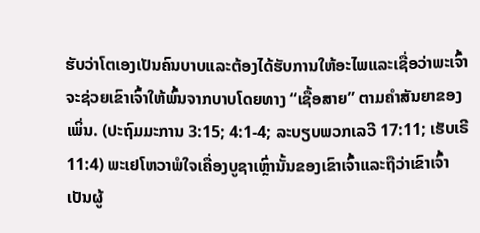ຮັບວ່າໂຕເອງເປັນຄົນບາບແລະຕ້ອງໄດ້ຮັບການໃຫ້ອະໄພແລະເຊື່ອວ່າພະເຈົ້າຈະຊ່ວຍເຂົາເຈົ້າໃຫ້ພົ້ນຈາກບາບໂດຍທາງ “ເຊື້ອສາຍ” ຕາມຄຳສັນຍາຂອງເພິ່ນ. (ປະຖົມມະການ 3:15; 4:1-4; ລະບຽບພວກເລວີ 17:11; ເຮັບເຣີ 11:4) ພະເຢໂຫວາພໍໃຈເຄື່ອງບູຊາເຫຼົ່ານັ້ນຂອງເຂົາເຈົ້າແລະຖືວ່າເຂົາເຈົ້າເປັນຜູ້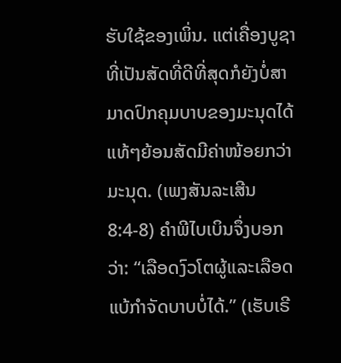ຮັບໃຊ້ຂອງເພິ່ນ. ແຕ່ເຄື່ອງບູຊາທີ່ເປັນສັດທີ່ດີທີ່ສຸດກໍຍັງບໍ່ສາມາດປົກຄຸມບາບຂອງມະນຸດໄດ້ແທ້ໆຍ້ອນສັດມີຄ່າໜ້ອຍກວ່າມະນຸດ. (ເພງສັນລະເສີນ 8:4-8) ຄຳພີໄບເບິນຈຶ່ງບອກວ່າ: “ເລືອດງົວໂຕຜູ້ແລະເລືອດແບ້ກຳຈັດບາບບໍ່ໄດ້.” (ເຮັບເຣີ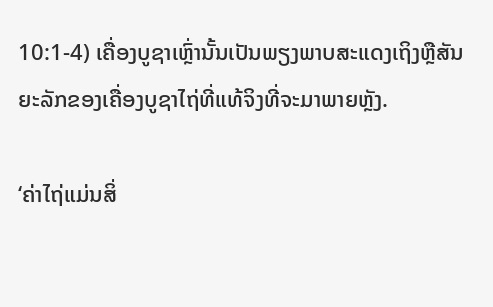10:1-4) ເຄື່ອງບູຊາເຫຼົ່ານັ້ນເປັນພຽງພາບສະແດງເຖິງຫຼືສັນຍະລັກຂອງເຄື່ອງບູຊາໄຖ່ທີ່ແທ້ຈິງທີ່ຈະມາພາຍຫຼັງ.

‘ຄ່າໄຖ່ແມ່ນສິ່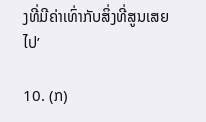ງທີ່ມີຄ່າເທົ່າກັບສິ່ງທີ່ສູນເສຍໄປ’

10. (ກ)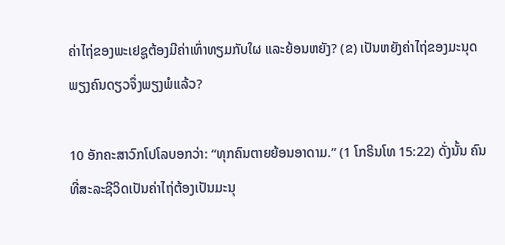ຄ່າໄຖ່ຂອງພະເຢຊູຕ້ອງມີຄ່າເທົ່າທຽມກັບໃຜ ແລະຍ້ອນຫຍັງ? (ຂ) ເປັນຫຍັງຄ່າໄຖ່ຂອງມະນຸດພຽງຄົນດຽວຈຶ່ງພຽງພໍແລ້ວ?

10 ອັກຄະສາວົກໂປໂລບອກວ່າ: “ທຸກຄົນຕາຍຍ້ອນອາດາມ.” (1 ໂກຣິນໂທ 15:22) ດັ່ງນັ້ນ ຄົນທີ່ສະລະຊີວິດເປັນຄ່າໄຖ່ຕ້ອງເປັນມະນຸ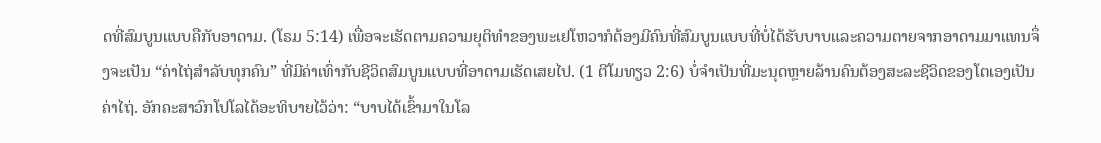ດທີ່ສົມບູນແບບຄືກັບອາດາມ. (ໂຣມ 5:14) ເພື່ອຈະເຮັດຕາມຄວາມຍຸຕິທຳຂອງພະເຢໂຫວາກໍຕ້ອງມີຄົນທີ່ສົມບູນແບບທີ່ບໍ່ໄດ້ຮັບບາບແລະຄວາມຕາຍຈາກອາດາມມາແທນຈຶ່ງຈະເປັນ “ຄ່າໄຖ່ສຳລັບທຸກຄົນ” ທີ່ມີຄ່າເທົ່າກັບຊີວິດສົມບູນແບບທີ່ອາດາມເຮັດເສຍໄປ. (1 ຕີໂມທຽວ 2:6) ບໍ່ຈຳເປັນທີ່ມະນຸດຫຼາຍລ້ານຄົນຕ້ອງສະລະຊີວິດຂອງໂຕເອງເປັນຄ່າໄຖ່. ອັກຄະສາວົກໂປໂລໄດ້ອະທິບາຍໄວ້ວ່າ: “ບາບໄດ້ເຂົ້າມາໃນໂລ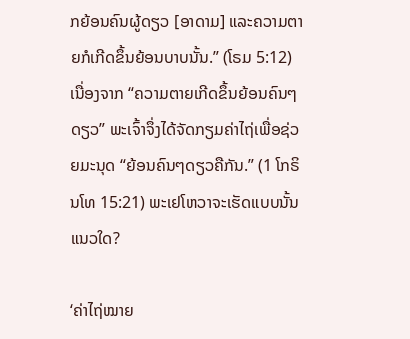ກຍ້ອນຄົນຜູ້ດຽວ [ອາດາມ] ແລະຄວາມຕາຍກໍເກີດຂຶ້ນຍ້ອນບາບນັ້ນ.” (ໂຣມ 5:12) ເນື່ອງຈາກ “ຄວາມຕາຍເກີດຂຶ້ນຍ້ອນຄົນໆດຽວ” ພະເຈົ້າຈຶ່ງໄດ້ຈັດກຽມຄ່າໄຖ່ເພື່ອຊ່ວຍມະນຸດ “ຍ້ອນຄົນໆດຽວຄືກັນ.” (1 ໂກຣິນໂທ 15:21) ພະເຢໂຫວາຈະເຮັດແບບນັ້ນແນວໃດ?

‘ຄ່າໄຖ່ໝາຍ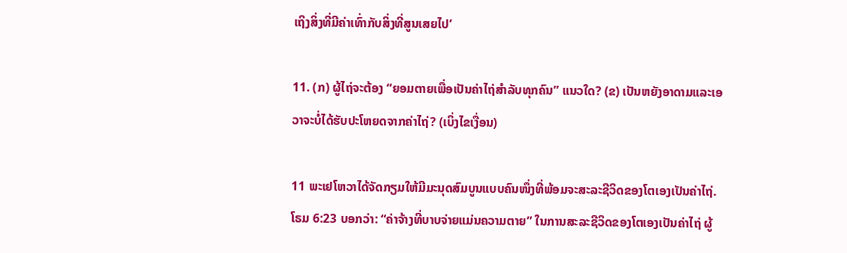ເຖິງສິ່ງທີ່ມີຄ່າເທົ່າກັບສິ່ງທີ່ສູນເສຍໄປ’

11. (ກ) ຜູ້ໄຖ່ຈະຕ້ອງ “ຍອມຕາຍເພື່ອເປັນຄ່າໄຖ່ສຳລັບທຸກຄົນ” ແນວໃດ? (ຂ) ເປັນຫຍັງອາດາມແລະເອວາຈະບໍ່ໄດ້ຮັບປະໂຫຍດຈາກຄ່າໄຖ່? (ເບິ່ງໄຂເງື່ອນ)

11 ພະເຢໂຫວາໄດ້ຈັດກຽມໃຫ້ມີມະນຸດສົມບູນແບບຄົນໜຶ່ງທີ່ພ້ອມຈະສະລະຊີວິດຂອງໂຕເອງເປັນຄ່າໄຖ່. ໂຣມ 6:23 ບອກວ່າ: “ຄ່າຈ້າງທີ່ບາບຈ່າຍແມ່ນຄວາມຕາຍ” ໃນການສະລະຊີວິດຂອງໂຕເອງເປັນຄ່າໄຖ່ ຜູ້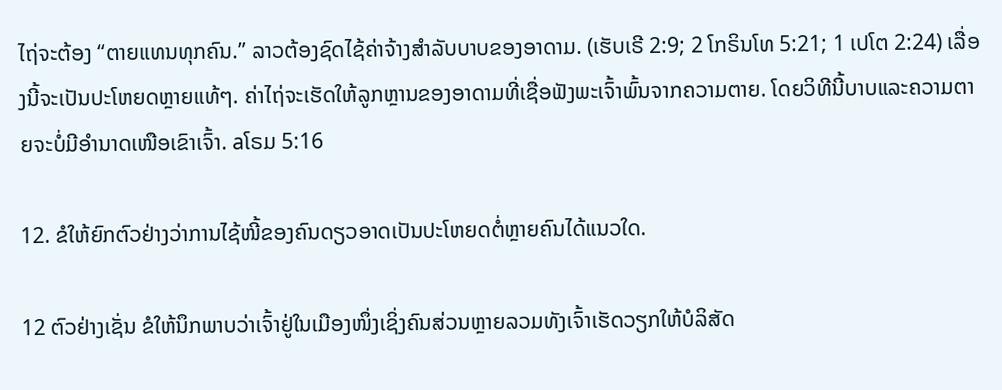ໄຖ່ຈະຕ້ອງ “ຕາຍແທນທຸກຄົນ.” ລາວຕ້ອງຊົດໄຊ້ຄ່າຈ້າງສຳລັບບາບຂອງອາດາມ. (ເຮັບເຣີ 2:9; 2 ໂກຣິນໂທ 5:21; 1 ເປໂຕ 2:24) ເລື່ອງນີ້ຈະເປັນປະໂຫຍດຫຼາຍແທ້ໆ. ຄ່າໄຖ່ຈະເຮັດໃຫ້ລູກຫຼານຂອງອາດາມທີ່ເຊື່ອຟັງພະເຈົ້າພົ້ນຈາກຄວາມຕາຍ. ໂດຍວິທີນີ້ບາບແລະຄວາມຕາຍຈະບໍ່ມີອຳນາດເໜືອເຂົາເຈົ້າ. aໂຣມ 5:16

12. ຂໍໃຫ້ຍົກຕົວຢ່າງວ່າການໄຊ້ໜີ້ຂອງຄົນດຽວອາດເປັນປະໂຫຍດຕໍ່ຫຼາຍຄົນໄດ້ແນວໃດ.

12 ຕົວຢ່າງເຊັ່ນ ຂໍໃຫ້ນຶກພາບວ່າເຈົ້າຢູ່ໃນເມືອງໜຶ່ງເຊິ່ງຄົນສ່ວນຫຼາຍລວມທັງເຈົ້າເຮັດວຽກໃຫ້ບໍລິສັດ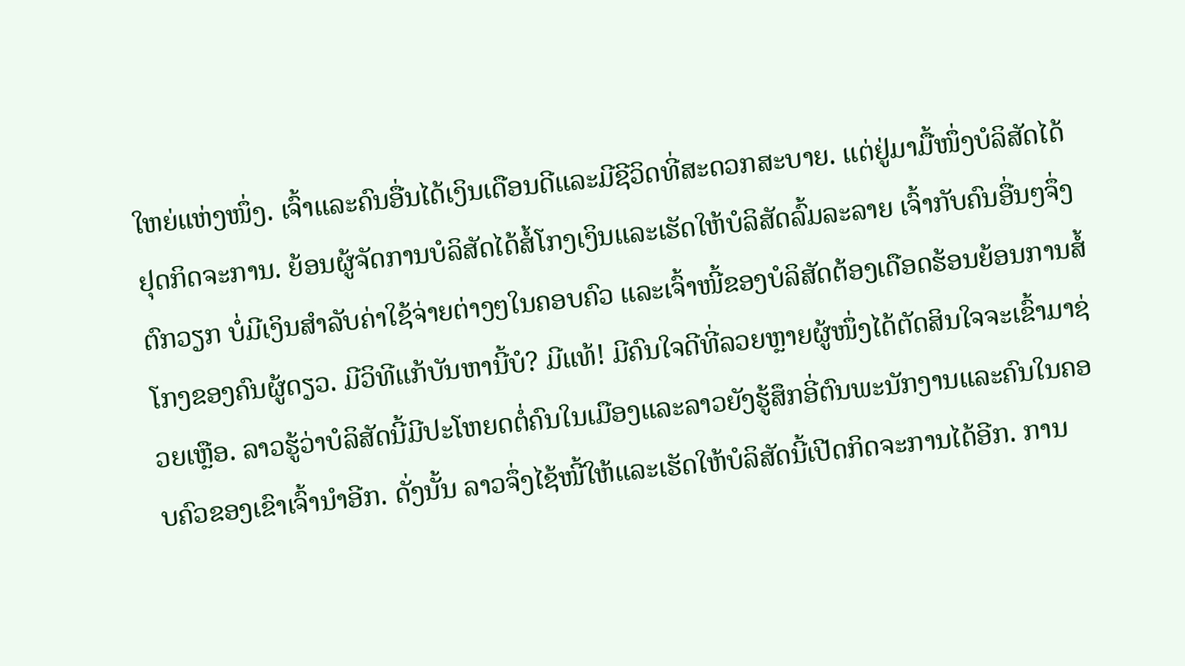ໃຫຍ່ແຫ່ງໜຶ່ງ. ເຈົ້າແລະຄົນອື່ນໄດ້ເງິນເດືອນດີແລະມີຊີວິດທີ່ສະດວກສະບາຍ. ແຕ່ຢູ່ມາມື້ໜຶ່ງບໍລິສັດໄດ້ຢຸດກິດຈະການ. ຍ້ອນຜູ້ຈັດການບໍລິສັດໄດ້ສໍ້ໂກງເງິນແລະເຮັດໃຫ້ບໍລິສັດລົ້ມລະລາຍ ເຈົ້າກັບຄົນອື່ນໆຈຶ່ງຕົກວຽກ ບໍ່ມີເງິນສຳລັບຄ່າໃຊ້ຈ່າຍຕ່າງໆໃນຄອບຄົວ ແລະເຈົ້າໜີ້ຂອງບໍລິສັດຕ້ອງເດືອດຮ້ອນຍ້ອນການສໍ້ໂກງຂອງຄົນຜູ້ດຽວ. ມີວິທີແກ້ບັນຫານີ້ບໍ? ມີແທ້! ມີຄົນໃຈດີທີ່ລວຍຫຼາຍຜູ້ໜຶ່ງໄດ້ຕັດສິນໃຈຈະເຂົ້າມາຊ່ວຍເຫຼືອ. ລາວຮູ້ວ່າບໍລິສັດນີ້ມີປະໂຫຍດຕໍ່ຄົນໃນເມືອງແລະລາວຍັງຮູ້ສຶກອີ່ຕົນພະນັກງານແລະຄົນໃນຄອບຄົວຂອງເຂົາເຈົ້ານຳອີກ. ດັ່ງນັ້ນ ລາວຈຶ່ງໄຊ້ໜີ້ໃຫ້ແລະເຮັດໃຫ້ບໍລິສັດນີ້ເປີດກິດຈະການໄດ້ອີກ. ການ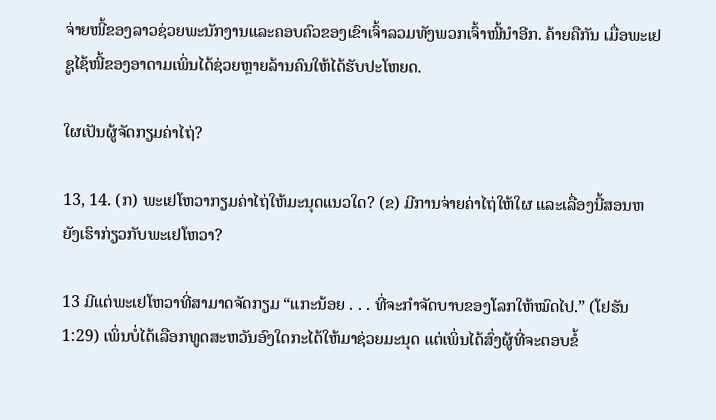ຈ່າຍໜີ້ຂອງລາວຊ່ວຍພະນັກງານແລະຄອບຄົວຂອງເຂົາເຈົ້າລວມທັງພວກເຈົ້າໜີ້ນຳອີກ. ຄ້າຍຄືກັນ ເມື່ອພະເຢຊູໄຊ້ໜີ້ຂອງອາດາມເພິ່ນໄດ້ຊ່ວຍຫຼາຍລ້ານຄົນໃຫ້ໄດ້ຮັບປະໂຫຍດ.

ໃຜເປັນຜູ້ຈັດກຽມຄ່າໄຖ່?

13, 14. (ກ) ພະເຢໂຫວາກຽມຄ່າໄຖ່ໃຫ້ມະນຸດແນວໃດ? (ຂ) ມີການຈ່າຍຄ່າໄຖ່ໃຫ້ໃຜ ແລະເລື່ອງນີ້ສອນຫຍັງເຮົາກ່ຽວກັບພະເຢໂຫວາ?

13 ມີແຕ່ພະເຢໂຫວາທີ່ສາມາດຈັດກຽມ “ແກະນ້ອຍ . . . ທີ່ຈະກຳຈັດບາບຂອງໂລກໃຫ້ໝົດໄປ.” (ໂຢຮັນ 1:29) ເພິ່ນບໍ່ໄດ້ເລືອກທູດສະຫວັນອົງໃດກະໄດ້ໃຫ້ມາຊ່ວຍມະນຸດ ແຕ່ເພິ່ນໄດ້ສົ່ງຜູ້ທີ່ຈະຕອບຂໍ້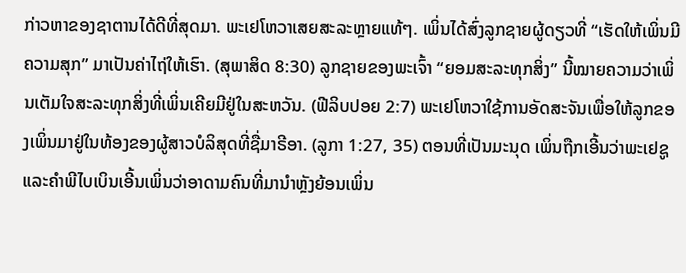ກ່າວຫາຂອງຊາຕານໄດ້ດີທີ່ສຸດມາ. ພະເຢໂຫວາເສຍສະລະຫຼາຍແທ້ໆ. ເພິ່ນໄດ້ສົ່ງລູກຊາຍຜູ້ດຽວທີ່ “ເຮັດໃຫ້ເພິ່ນມີຄວາມສຸກ” ມາເປັນຄ່າໄຖ່ໃຫ້ເຮົາ. (ສຸພາສິດ 8:30) ລູກຊາຍຂອງພະເຈົ້າ “ຍອມສະລະທຸກສິ່ງ” ນີ້ໝາຍຄວາມວ່າເພິ່ນເຕັມໃຈສະລະທຸກສິ່ງທີ່ເພິ່ນເຄີຍມີຢູ່ໃນສະຫວັນ. (ຟີລິບປອຍ 2:7) ພະເຢໂຫວາໃຊ້ການອັດສະຈັນເພື່ອໃຫ້ລູກຂອງເພິ່ນມາຢູ່ໃນທ້ອງຂອງຜູ້ສາວບໍລິສຸດທີ່ຊື່ມາຣີອາ. (ລູກາ 1:27, 35) ຕອນທີ່ເປັນມະນຸດ ເພິ່ນຖືກເອີ້ນວ່າພະເຢຊູ ແລະຄຳພີໄບເບິນເອີ້ນເພິ່ນວ່າອາດາມຄົນທີ່ມານຳຫຼັງຍ້ອນເພິ່ນ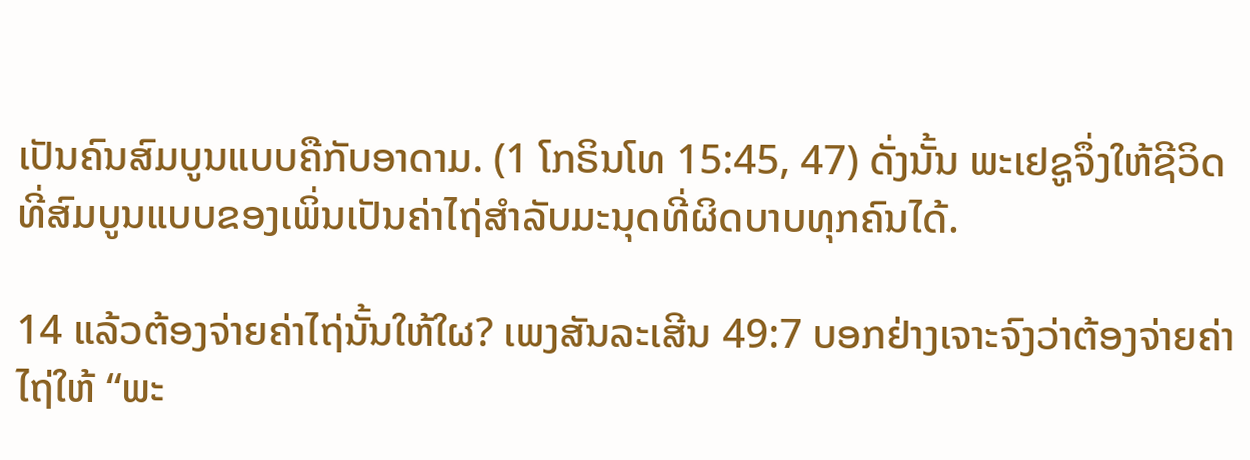ເປັນຄົນສົມບູນແບບຄືກັບອາດາມ. (1 ໂກຣິນໂທ 15:45, 47) ດັ່ງນັ້ນ ພະເຢຊູຈຶ່ງໃຫ້ຊີວິດທີ່ສົມບູນແບບຂອງເພິ່ນເປັນຄ່າໄຖ່ສຳລັບມະນຸດທີ່ຜິດບາບທຸກຄົນໄດ້.

14 ແລ້ວຕ້ອງຈ່າຍຄ່າໄຖ່ນັ້ນໃຫ້ໃຜ? ເພງສັນລະເສີນ 49:7 ບອກຢ່າງເຈາະຈົງວ່າຕ້ອງຈ່າຍຄ່າໄຖ່ໃຫ້ “ພະ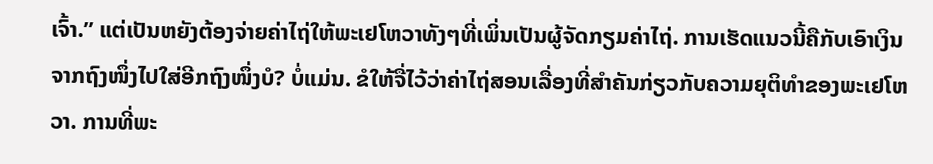ເຈົ້າ.” ແຕ່ເປັນຫຍັງຕ້ອງຈ່າຍຄ່າໄຖ່ໃຫ້ພະເຢໂຫວາທັງໆທີ່ເພິ່ນເປັນຜູ້ຈັດກຽມຄ່າໄຖ່. ການເຮັດແນວນີ້ຄືກັບເອົາເງິນຈາກຖົງໜຶ່ງໄປໃສ່ອີກຖົງໜຶ່ງບໍ? ບໍ່ແມ່ນ. ຂໍໃຫ້ຈື່ໄວ້ວ່າຄ່າໄຖ່ສອນເລື່ອງທີ່ສຳຄັນກ່ຽວກັບຄວາມຍຸຕິທຳຂອງພະເຢໂຫວາ. ການທີ່ພະ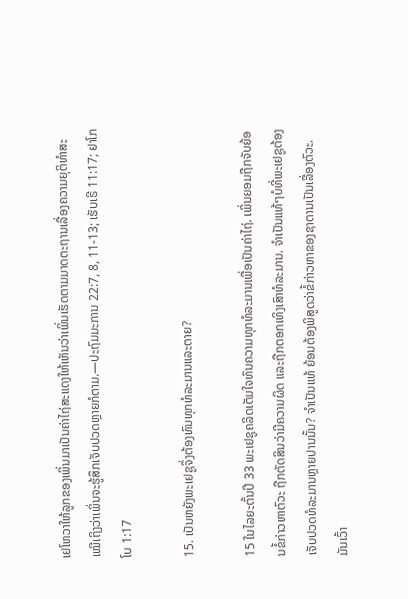ເຢໂຫວາໃຫ້ລູກຂອງເພິ່ນມາເປັນຄ່າໄຖ່ສະແດງໃຫ້ເຫັນວ່າເພິ່ນເຮັດຕາມມາດຕະຖານເລື່ອງຄວາມຍຸຕິທຳສະເໝີເຖິງວ່າເພິ່ນຈະຮູ້ສຶກເຈັບປວດຫຼາຍກໍຕາມ.—ປະຖົມມະການ 22:7, 8, 11-13; ເຮັບເຣີ 11:17; ຢາໂກໂບ 1:17

15. ເປັນຫຍັງພະເຢຊູຈຶ່ງຕ້ອງທົນທຸກທໍລະມານແລະຕາຍ?

15 ໃນໄລຍະຕົ້ນປີ 33 ພະເຢຊູຄລິດເຕັມໃຈທົນຄວາມທຸກທໍລະມານເພື່ອເປັນຄ່າໄຖ່. ເພິ່ນຍອມຖືກຈັບຍ້ອນຂໍ້ກ່າວຫາຕົວະ ຖືກຕັດສິນວ່າມີຄວາມຜິດ ແລະຖືກຕອກເທິງເສົາທໍລະມານ. ຈຳເປັນແທ້ໆບໍທີ່ພະເຢຊູຕ້ອງເຈັບປວດທໍລະມານຫຼາຍປານນັ້ນ? ຈຳເປັນແທ້ ຍ້ອນຕ້ອງພິສູດວ່າຂໍ້ກ່າວຫາຂອງຊາຕານເປັນເລື່ອງຕົວະ. ມັນເວົ້າ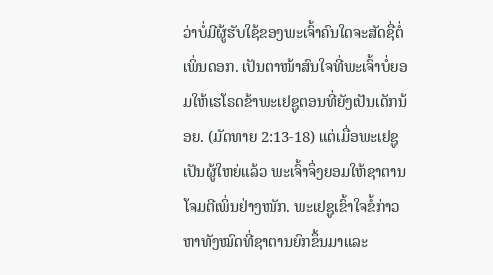ວ່າບໍ່ມີຜູ້ຮັບໃຊ້ຂອງພະເຈົ້າຄົນໃດຈະສັດຊື່ຕໍ່ເພິ່ນດອກ. ເປັນຕາໜ້າສົນໃຈທີ່ພະເຈົ້າບໍ່ຍອມໃຫ້ເຮໂຣດຂ້າພະເຢຊູຕອນທີ່ຍັງເປັນເດັກນ້ອຍ. (ມັດທາຍ 2:13-18) ແຕ່ເມື່ອພະເຢຊູເປັນຜູ້ໃຫຍ່ແລ້ວ ພະເຈົ້າຈຶ່ງຍອມໃຫ້ຊາຕານໂຈມຕີເພິ່ນຢ່າງໜັກ. ພະເຢຊູເຂົ້າໃຈຂໍ້ກ່າວຫາທັງໝົດທີ່ຊາຕານຍົກຂຶ້ນມາແລະ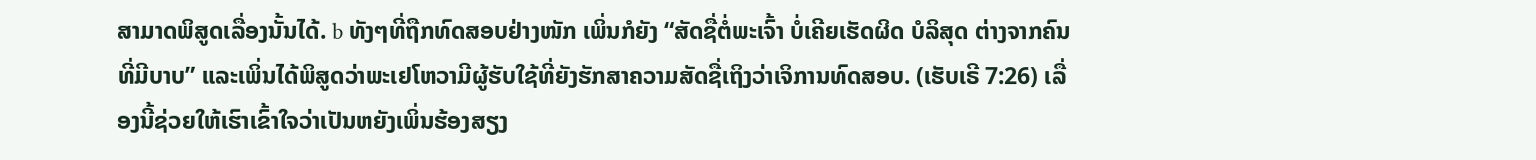ສາມາດພິສູດເລື່ອງນັ້ນໄດ້. b ທັງໆທີ່ຖືກທົດສອບຢ່າງໜັກ ເພິ່ນກໍຍັງ “ສັດຊື່ຕໍ່ພະເຈົ້າ ບໍ່ເຄີຍເຮັດຜິດ ບໍລິສຸດ ຕ່າງຈາກຄົນທີ່ມີບາບ” ແລະເພິ່ນໄດ້ພິສູດວ່າພະເຢໂຫວາມີຜູ້ຮັບໃຊ້ທີ່ຍັງຮັກສາຄວາມສັດຊື່ເຖິງວ່າເຈິການທົດສອບ. (ເຮັບເຣີ 7:26) ເລື່ອງນີ້ຊ່ວຍໃຫ້ເຮົາເຂົ້າໃຈວ່າເປັນຫຍັງເພິ່ນຮ້ອງສຽງ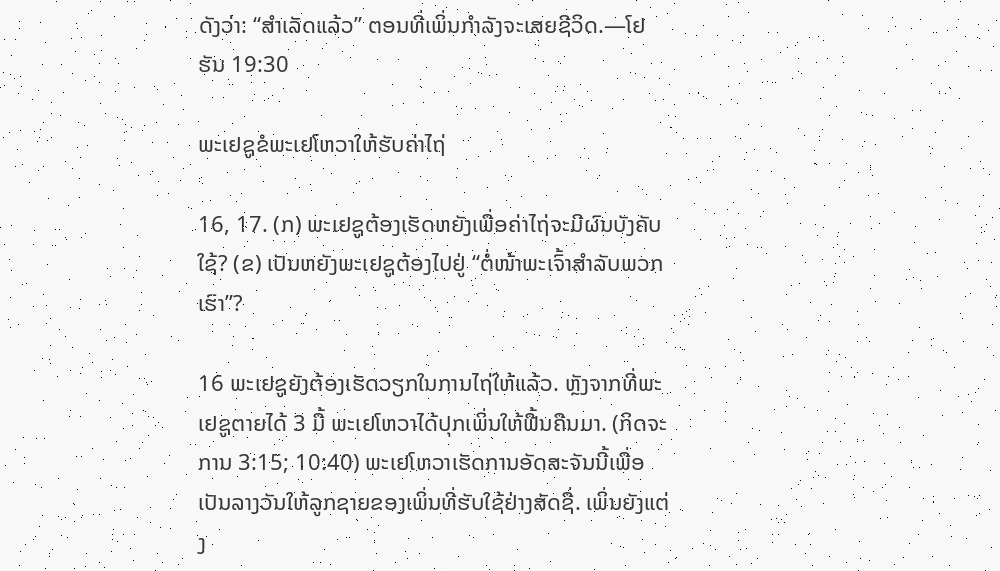ດັງວ່າ: “ສຳເລັດແລ້ວ” ຕອນທີ່ເພິ່ນກຳລັງຈະເສຍຊີວິດ.—ໂຢຮັນ 19:30

ພະເຢຊູຂໍພະເຢໂຫວາໃຫ້ຮັບຄ່າໄຖ່

16, 17. (ກ) ພະເຢຊູຕ້ອງເຮັດຫຍັງເພື່ອຄ່າໄຖ່ຈະມີຜົນບັງຄັບໃຊ້? (ຂ) ເປັນຫຍັງພະເຢຊູຕ້ອງໄປຢູ່ “ຕໍ່ໜ້າພະເຈົ້າສຳລັບພວກເຮົາ”?

16 ພະເຢຊູຍັງຕ້ອງເຮັດວຽກໃນການໄຖ່ໃຫ້ແລ້ວ. ຫຼັງຈາກທີ່ພະເຢຊູຕາຍໄດ້ 3 ມື້ ພະເຢໂຫວາໄດ້ປຸກເພິ່ນໃຫ້ຟື້ນຄືນມາ. (ກິດຈະການ 3:15; 10:40) ພະເຢໂຫວາເຮັດການອັດສະຈັນນີ້ເພື່ອເປັນລາງວັນໃຫ້ລູກຊາຍຂອງເພິ່ນທີ່ຮັບໃຊ້ຢ່າງສັດຊື່. ເພິ່ນຍັງແຕ່ງ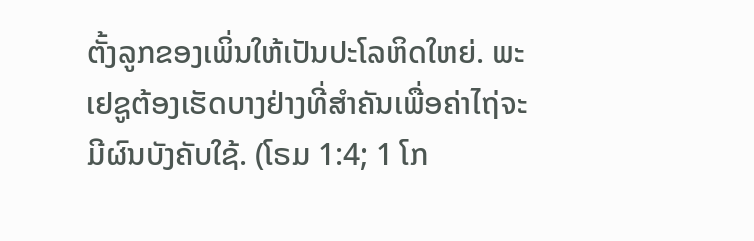ຕັ້ງລູກຂອງເພິ່ນໃຫ້ເປັນປະໂລຫິດໃຫຍ່. ພະເຢຊູຕ້ອງເຮັດບາງຢ່າງທີ່ສຳຄັນເພື່ອຄ່າໄຖ່ຈະມີຜົນບັງຄັບໃຊ້. (ໂຣມ 1:4; 1 ໂກ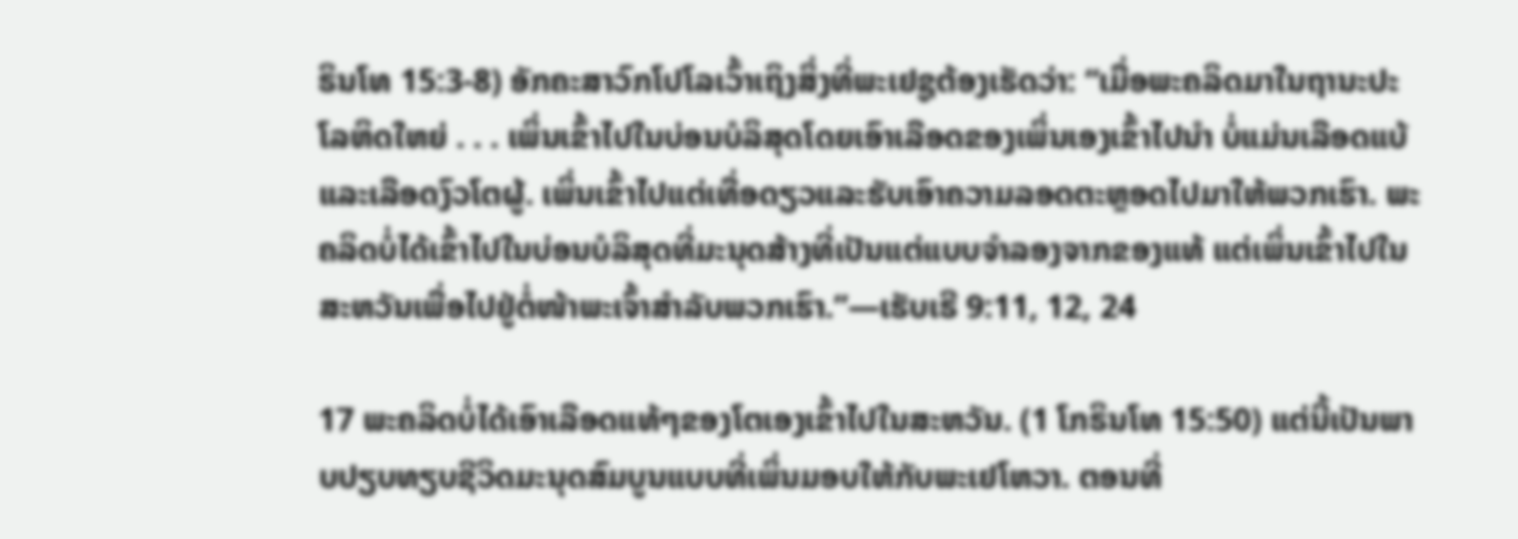ຣິນໂທ 15:3-8) ອັກຄະສາວົກໂປໂລເວົ້າເຖິງສິ່ງທີ່ພະເຢຊູຕ້ອງເຮັດວ່າ: “ເມື່ອພະຄລິດມາໃນຖານະປະໂລຫິດໃຫຍ່ . . . ເພິ່ນເຂົ້າໄປໃນບ່ອນບໍລິສຸດໂດຍເອົາເລືອດຂອງເພິ່ນເອງເຂົ້າໄປນຳ ບໍ່ແມ່ນເລືອດແບ້ແລະເລືອດງົວໂຕຜູ້. ເພິ່ນເຂົ້າໄປແຕ່ເທື່ອດຽວແລະຮັບເອົາຄວາມລອດຕະຫຼອດໄປມາໃຫ້ພວກເຮົາ. ພະຄລິດບໍ່ໄດ້ເຂົ້າໄປໃນບ່ອນບໍລິສຸດທີ່ມະນຸດສ້າງທີ່ເປັນແຕ່ແບບຈຳລອງຈາກຂອງແທ້ ແຕ່ເພິ່ນເຂົ້າໄປໃນສະຫວັນເພື່ອໄປຢູ່ຕໍ່ໜ້າພະເຈົ້າສຳລັບພວກເຮົາ.”—ເຮັບເຣີ 9:11, 12, 24

17 ພະຄລິດບໍ່ໄດ້ເອົາເລືອດແທ້ໆຂອງໂຕເອງເຂົ້າໄປໃນສະຫວັນ. (1 ໂກຣິນໂທ 15:50) ແຕ່ນີ້ເປັນພາບປຽບທຽບຊີວິດມະນຸດສົມບູນແບບທີ່ເພິ່ນມອບໃຫ້ກັບພະເຢໂຫວາ. ຕອນທີ່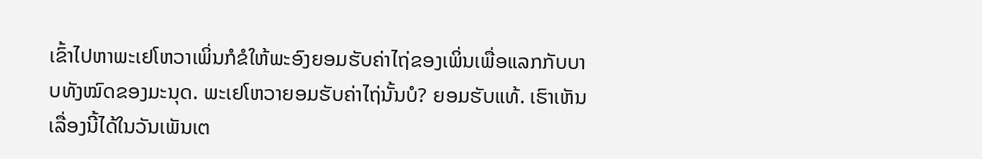ເຂົ້າໄປຫາພະເຢໂຫວາເພິ່ນກໍຂໍໃຫ້ພະອົງຍອມຮັບຄ່າໄຖ່ຂອງເພິ່ນເພື່ອແລກກັບບາບທັງໝົດຂອງມະນຸດ. ພະເຢໂຫວາຍອມຮັບຄ່າໄຖ່ນັ້ນບໍ? ຍອມຮັບແທ້. ເຮົາເຫັນເລື່ອງນີ້ໄດ້ໃນວັນເພັນເຕ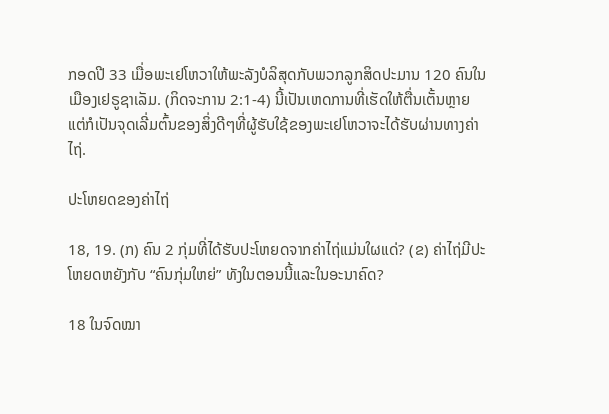ກອດປີ 33 ເມື່ອພະເຢໂຫວາໃຫ້ພະລັງບໍລິສຸດກັບພວກລູກສິດປະມານ 120 ຄົນໃນເມືອງເຢຣູຊາເລັມ. (ກິດຈະການ 2:1-4) ນີ້ເປັນເຫດການທີ່ເຮັດໃຫ້ຕື່ນເຕັ້ນຫຼາຍ ແຕ່ກໍເປັນຈຸດເລີ່ມຕົ້ນຂອງສິ່ງດີໆທີ່ຜູ້ຮັບໃຊ້ຂອງພະເຢໂຫວາຈະໄດ້ຮັບຜ່ານທາງຄ່າໄຖ່.

ປະໂຫຍດຂອງຄ່າໄຖ່

18, 19. (ກ) ຄົນ 2 ກຸ່ມທີ່ໄດ້ຮັບປະໂຫຍດຈາກຄ່າໄຖ່ແມ່ນໃຜແດ່? (ຂ) ຄ່າໄຖ່ມີປະໂຫຍດຫຍັງກັບ “ຄົນກຸ່ມໃຫຍ່” ທັງໃນຕອນນີ້ແລະໃນອະນາຄົດ?

18 ໃນຈົດໝາ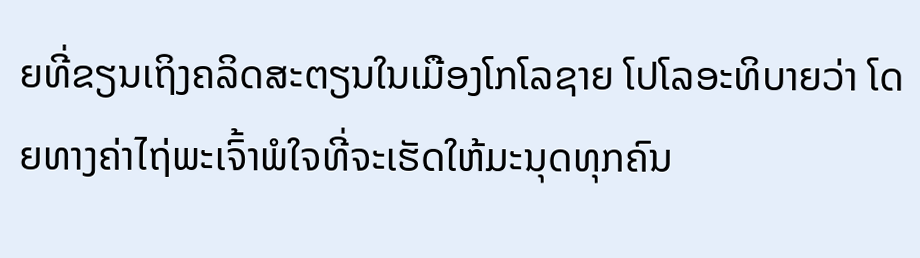ຍທີ່ຂຽນເຖິງຄລິດສະຕຽນໃນເມືອງໂກໂລຊາຍ ໂປໂລອະທິບາຍວ່າ ໂດຍທາງຄ່າໄຖ່ພະເຈົ້າພໍໃຈທີ່ຈະເຮັດໃຫ້ມະນຸດທຸກຄົນ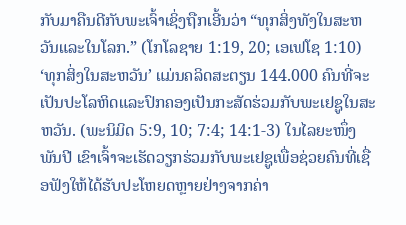ກັບມາຄືນດີກັບພະເຈົ້າເຊິ່ງຖືກເອີ້ນວ່າ “ທຸກສິ່ງທັງໃນສະຫວັນແລະໃນໂລກ.” (ໂກໂລຊາຍ 1:19, 20; ເອເຟໂຊ 1:10) ‘ທຸກສິ່ງໃນສະຫວັນ’ ແມ່ນຄລິດສະຕຽນ 144.000 ຄົນທີ່ຈະເປັນປະໂລຫິດແລະປົກຄອງເປັນກະສັດຮ່ວມກັບພະເຢຊູໃນສະຫວັນ. (ພະນິມິດ 5:9, 10; 7:4; 14:1-3) ໃນໄລຍະໜຶ່ງພັນປີ ເຂົາເຈົ້າຈະເຮັດວຽກຮ່ວມກັບພະເຢຊູເພື່ອຊ່ວຍຄົນທີ່ເຊື່ອຟັງໃຫ້ໄດ້ຮັບປະໂຫຍດຫຼາຍຢ່າງຈາກຄ່າ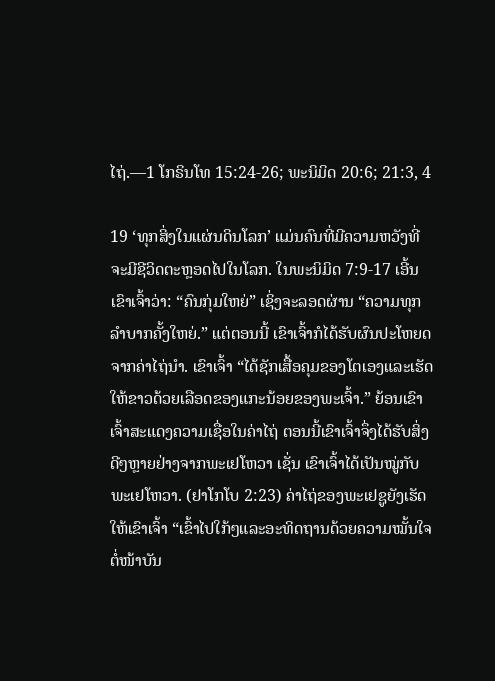ໄຖ່.—1 ໂກຣິນໂທ 15:24-26; ພະນິມິດ 20:6; 21:3, 4

19 ‘ທຸກສິ່ງໃນແຜ່ນດິນໂລກ’ ແມ່ນຄົນທີ່ມີຄວາມຫວັງທີ່ຈະມີຊີວິດຕະຫຼອດໄປໃນໂລກ. ໃນພະນິມິດ 7:9-17 ເອີ້ນເຂົາເຈົ້າວ່າ: “ຄົນກຸ່ມໃຫຍ່” ເຊິ່ງຈະລອດຜ່ານ “ຄວາມທຸກລຳບາກຄັ້ງໃຫຍ່.” ແຕ່ຕອນນີ້ ເຂົາເຈົ້າກໍໄດ້ຮັບຜົນປະໂຫຍດຈາກຄ່າໄຖ່ນຳ. ເຂົາເຈົ້າ “ໄດ້ຊັກເສື້ອຄຸມຂອງໂຕເອງແລະເຮັດໃຫ້ຂາວດ້ວຍເລືອດຂອງແກະນ້ອຍຂອງພະເຈົ້າ.” ຍ້ອນເຂົາເຈົ້າສະແດງຄວາມເຊື່ອໃນຄ່າໄຖ່ ຕອນນີ້ເຂົາເຈົ້າຈຶ່ງໄດ້ຮັບສິ່ງດີໆຫຼາຍຢ່າງຈາກພະເຢໂຫວາ ເຊັ່ນ ເຂົາເຈົ້າໄດ້ເປັນໝູ່ກັບພະເຢໂຫວາ. (ຢາໂກໂບ 2:23) ຄ່າໄຖ່ຂອງພະເຢຊູຍັງເຮັດໃຫ້ເຂົາເຈົ້າ “ເຂົ້າໄປໃກ້ໆແລະອະທິດຖານດ້ວຍຄວາມໝັ້ນໃຈຕໍ່ໜ້າບັນ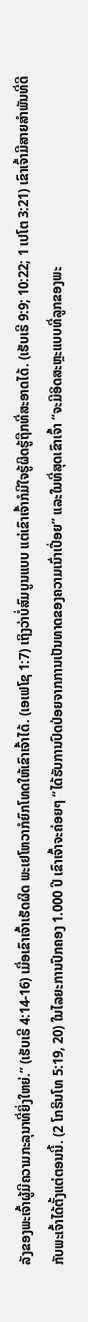ລັງຂອງພະເຈົ້າຜູ້ມີຄວາມກະລຸນາທີ່ຍິ່ງໃຫຍ່.” (ເຮັບເຣີ 4:14-16) ເມື່ອເຂົາເຈົ້າເຮັດຜິດ ພະເຢໂຫວາກໍຍົກໂທດໃຫ້ເຂົາເຈົ້າໄດ້. (ເອເຟໂຊ 1:7) ເຖິງວ່າບໍ່ສົມບູນແບບ ແຕ່ເຂົາເຈົ້າກໍມີໃຈຮູ້ຜິດຮູ້ຖືກທີ່ສະອາດໄດ້. (ເຮັບເຣີ 9:9; 10:22; 1 ເປໂຕ 3:21) ເຂົາເຈົ້າມີສາຍສຳພັນທີ່ດີກັບພະເຈົ້າໄດ້ຕັ້ງແຕ່ຕອນນີ້. (2 ໂກຣິນໂທ 5:19, 20) ໃນໄລຍະການປົກຄອງ 1.000 ປີ ເຂົາເຈົ້າຈະຄ່ອຍໆ “ໄດ້ຮັບການປົດປ່ອຍຈາກການເປັນທາດຂອງຄວາມເນົ່າເປື່ອຍ” ແລະໃນທີ່ສຸດເຂົາເຈົ້າ “ຈະມີອິດສະຫຼະແບບທີ່ລູກຂອງພະ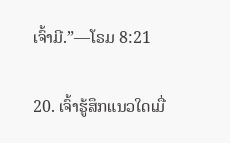ເຈົ້າມີ.”—ໂຣມ 8:21

20. ເຈົ້າຮູ້ສຶກແນວໃດເມື່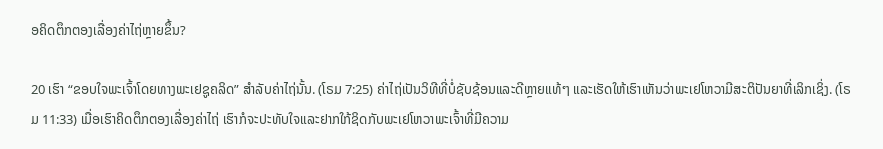ອຄິດຕຶກຕອງເລື່ອງຄ່າໄຖ່ຫຼາຍຂຶ້ນ?

20 ເຮົາ “ຂອບໃຈພະເຈົ້າໂດຍທາງພະເຢຊູຄລິດ” ສຳລັບຄ່າໄຖ່ນັ້ນ. (ໂຣມ 7:25) ຄ່າໄຖ່ເປັນວິທີທີ່ບໍ່ຊັບຊ້ອນແລະດີຫຼາຍແທ້ໆ ແລະເຮັດໃຫ້ເຮົາເຫັນວ່າພະເຢໂຫວາມີສະຕິປັນຍາທີ່ເລິກເຊິ່ງ. (ໂຣມ 11:33) ເມື່ອເຮົາຄິດຕຶກຕອງເລື່ອງຄ່າໄຖ່ ເຮົາກໍຈະປະທັບໃຈແລະຢາກໃກ້ຊິດກັບພະເຢໂຫວາພະເຈົ້າທີ່ມີຄວາມ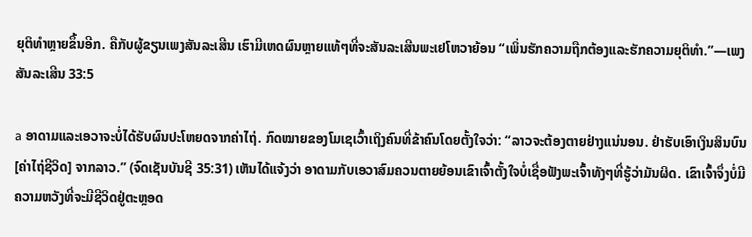ຍຸຕິທຳຫຼາຍຂຶ້ນອີກ. ຄືກັບຜູ້ຂຽນເພງສັນລະເສີນ ເຮົາມີເຫດຜົນຫຼາຍແທ້ໆທີ່ຈະສັນລະເສີນພະເຢໂຫວາຍ້ອນ “ເພິ່ນຮັກຄວາມຖືກຕ້ອງແລະຮັກຄວາມຍຸຕິທຳ.”—ເພງສັນລະເສີນ 33:5

a ອາດາມແລະເອວາຈະບໍ່ໄດ້ຮັບຜົນປະໂຫຍດຈາກຄ່າໄຖ່. ກົດໝາຍຂອງໂມເຊເວົ້າເຖິງຄົນທີ່ຂ້າຄົນໂດຍຕັ້ງໃຈວ່າ: “ລາວຈະຕ້ອງຕາຍຢ່າງແນ່ນອນ. ຢ່າຮັບເອົາເງິນສິນບົນ [ຄ່າໄຖ່ຊີວິດ] ຈາກລາວ.” (ຈົດເຊັນບັນຊີ 35:31) ເຫັນໄດ້ແຈ້ງວ່າ ອາດາມກັບເອວາສົມຄວນຕາຍຍ້ອນເຂົາເຈົ້າຕັ້ງໃຈບໍ່ເຊື່ອຟັງພະເຈົ້າທັງໆທີ່ຮູ້ວ່າມັນຜິດ. ເຂົາເຈົ້າຈຶ່ງບໍ່ມີຄວາມຫວັງທີ່ຈະມີຊີວິດຢູ່ຕະຫຼອດ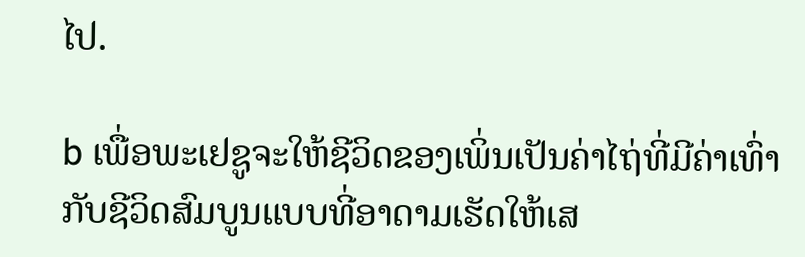ໄປ.

b ເພື່ອພະເຢຊູຈະໃຫ້ຊີວິດຂອງເພິ່ນເປັນຄ່າໄຖ່ທີ່ມີຄ່າເທົ່າກັບຊີວິດສົມບູນແບບທີ່ອາດາມເຮັດໃຫ້ເສ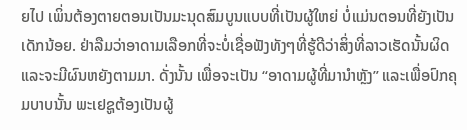ຍໄປ ເພິ່ນຕ້ອງຕາຍຕອນເປັນມະນຸດສົມບູນແບບທີ່ເປັນຜູ້ໃຫຍ່ ບໍ່ແມ່ນຕອນທີ່ຍັງເປັນເດັກນ້ອຍ. ຢ່າລືມວ່າອາດາມເລືອກທີ່ຈະບໍ່ເຊື່ອຟັງທັງໆທີ່ຮູ້ດີວ່າສິ່ງທີ່ລາວເຮັດນັ້ນຜິດແລະຈະມີຜົນຫຍັງຕາມມາ. ດັ່ງນັ້ນ ເພື່ອຈະເປັນ “ອາດາມຜູ້ທີ່ມານຳຫຼັງ” ແລະເພື່ອປົກຄຸມບາບນັ້ນ ພະເຢຊູຕ້ອງເປັນຜູ້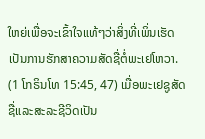ໃຫຍ່ເພື່ອຈະເຂົ້າໃຈແທ້ໆວ່າສິ່ງທີ່ເພິ່ນເຮັດເປັນການຮັກສາຄວາມສັດຊື່ຕໍ່ພະເຢໂຫວາ. (1 ໂກຣິນໂທ 15:45, 47) ເມື່ອພະເຢຊູສັດຊື່ແລະສະລະຊີວິດເປັນ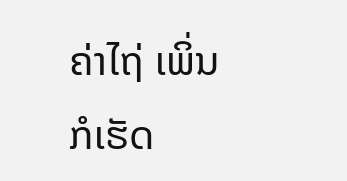ຄ່າໄຖ່ ເພິ່ນກໍເຮັດ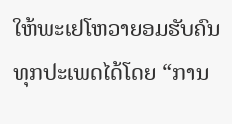ໃຫ້ພະເຢໂຫວາຍອມຮັບຄົນທຸກປະເພດໄດ້ໂດຍ “ການ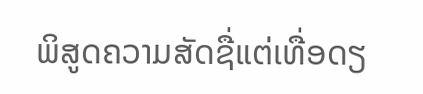ພິສູດຄວາມສັດຊື່ແຕ່ເທື່ອດຽ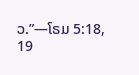ວ.”—ໂຣມ 5:18, 19